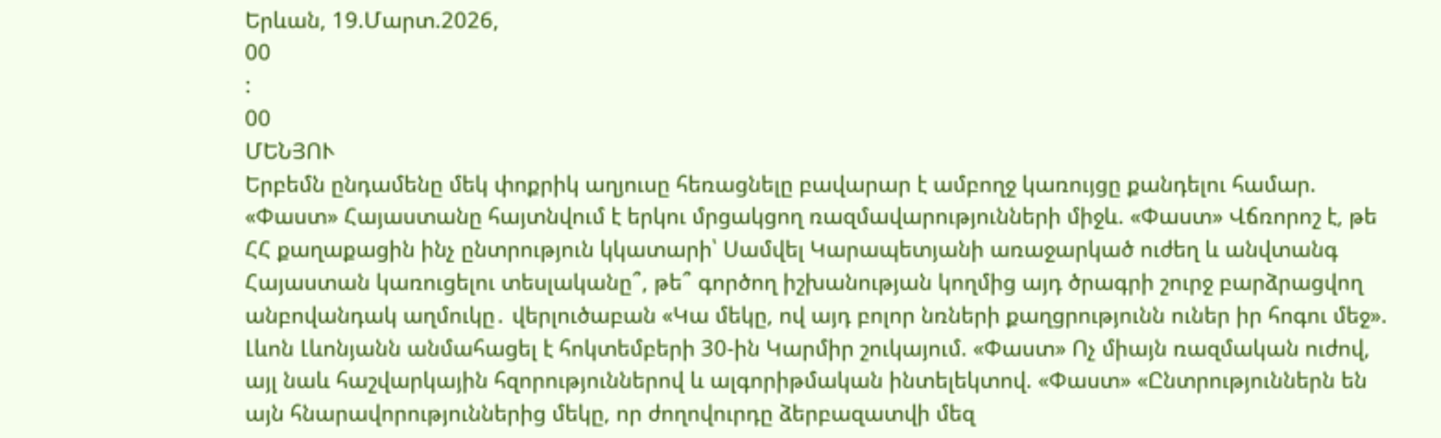Երևան, 19.Մարտ.2026,
00
:
00
ՄԵՆՅՈՒ
Երբեմն ընդամենը մեկ փոքրիկ աղյուսը հեռացնելը բավարար է ամբողջ կառույցը քանդելու համար. «Փաստ» Հայաստանը հայտնվում է երկու մրցակցող ռազմավարությունների միջև. «Փաստ» Վճռորոշ է, թե ՀՀ քաղաքացին ինչ ընտրություն կկատարի՝ Սամվել Կարապետյանի առաջարկած ուժեղ և անվտանգ Հայաստան կառուցելու տեսլականը՞, թե՞ գործող իշխանության կողմից այդ ծրագրի շուրջ բարձրացվող անբովանդակ աղմուկը․ վերլուծաբան «Կա մեկը, ով այդ բոլոր նռների քաղցրությունն ուներ իր հոգու մեջ». Լևոն Լևոնյանն անմահացել է հոկտեմբերի 30-ին Կարմիր շուկայում. «Փաստ» Ոչ միայն ռազմական ուժով, այլ նաև հաշվարկային հզորություններով և ալգորիթմական ինտելեկտով. «Փաստ» «Ընտրություններն են այն հնարավորություններից մեկը, որ ժողովուրդը ձերբազատվի մեզ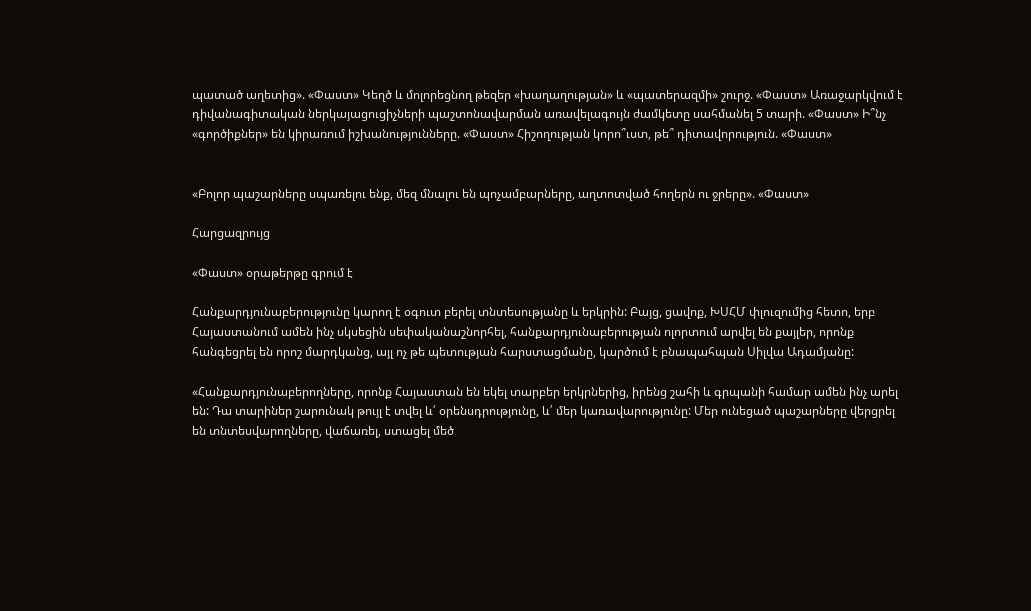պատած աղետից». «Փաստ» Կեղծ և մոլորեցնող թեզեր «խաղաղության» և «պատերազմի» շուրջ. «Փաստ» Առաջարկվում է դիվանագիտական ներկայացուցիչների պաշտոնավարման առավելագույն ժամկետը սահմանել 5 տարի. «Փաստ» Ի՞նչ «գործիքներ» են կիրառում իշխանությունները. «Փաստ» Հիշողության կորո՞ւստ, թե՞ դիտավորություն. «Փաստ»


«Բոլոր պաշարները սպառելու ենք, մեզ մնալու են պոչամբարները, աղտոտված հողերն ու ջրերը». «Փաստ»

Հարցազրույց

«Փաստ» օրաթերթը գրում է

Հանքարդյունաբերությունը կարող է օգուտ բերել տնտեսությանը և երկրին: Բայց, ցավոք, ԽՍՀՄ փլուզումից հետո, երբ Հայաստանում ամեն ինչ սկսեցին սեփականաշնորհել, հանքարդյունաբերության ոլորտում արվել են քայլեր, որոնք հանգեցրել են որոշ մարդկանց, այլ ոչ թե պետության հարստացմանը, կարծում է բնապահպան Սիլվա Ադամյանը:

«Հանքարդյունաբերողները, որոնք Հայաստան են եկել տարբեր երկրներից, իրենց շահի և գրպանի համար ամեն ինչ արել են: Դա տարիներ շարունակ թույլ է տվել և՛ օրենսդրությունը, և՛ մեր կառավարությունը: Մեր ունեցած պաշարները վերցրել են տնտեսվարողները, վաճառել, ստացել մեծ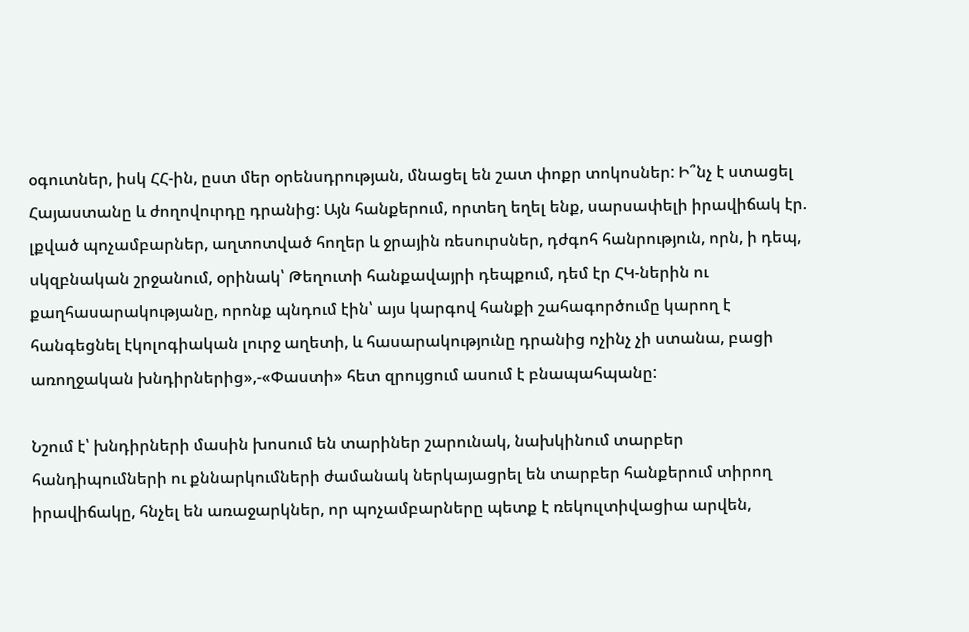օգուտներ, իսկ ՀՀ-ին, ըստ մեր օրենսդրության, մնացել են շատ փոքր տոկոսներ: Ի՞նչ է ստացել Հայաստանը և ժողովուրդը դրանից: Այն հանքերում, որտեղ եղել ենք, սարսափելի իրավիճակ էր. լքված պոչամբարներ, աղտոտված հողեր և ջրային ռեսուրսներ, դժգոհ հանրություն, որն, ի դեպ, սկզբնական շրջանում, օրինակ՝ Թեղուտի հանքավայրի դեպքում, դեմ էր ՀԿ-ներին ու քաղհասարակությանը, որոնք պնդում էին՝ այս կարգով հանքի շահագործումը կարող է հանգեցնել էկոլոգիական լուրջ աղետի, և հասարակությունը դրանից ոչինչ չի ստանա, բացի առողջական խնդիրներից»,-«Փաստի» հետ զրույցում ասում է բնապահպանը:

Նշում է՝ խնդիրների մասին խոսում են տարիներ շարունակ, նախկինում տարբեր հանդիպումների ու քննարկումների ժամանակ ներկայացրել են տարբեր հանքերում տիրող իրավիճակը, հնչել են առաջարկներ, որ պոչամբարները պետք է ռեկուլտիվացիա արվեն,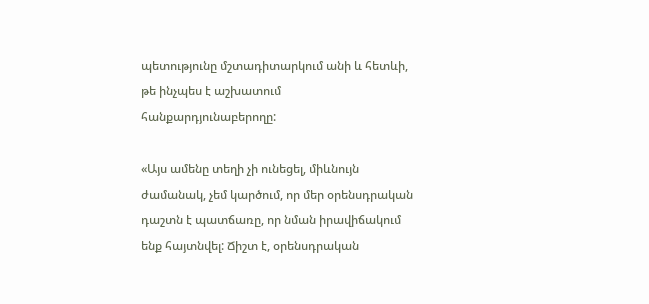պետությունը մշտադիտարկում անի և հետևի, թե ինչպես է աշխատում հանքարդյունաբերողը:

«Այս ամենը տեղի չի ունեցել, միևնույն ժամանակ, չեմ կարծում, որ մեր օրենսդրական դաշտն է պատճառը, որ նման իրավիճակում ենք հայտնվել: Ճիշտ է, օրենսդրական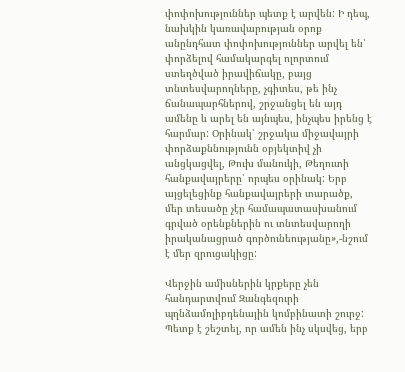փոփոխություններ պետք է արվեն: Ի դեպ, նախկին կառավարության օրոք անընդհատ փոփոխություններ արվել են՝ փորձելով համակարգել ոլորտում ստեղծված իրավիճակը, բայց տնտեսվարողները, չգիտես, թե ինչ ճանապարհներով, շրջանցել են այդ ամենը և արել են այնպես, ինչպես իրենց է հարմար: Օրինակ՝ շրջակա միջավայրի փորձաքննությունն օբյեկտիվ չի անցկացվել, Թուխ մանուկի, Թեղուտի հանքավայրերը՝ որպես օրինակ: Երբ այցելեցինք հանքավայրերի տարածք, մեր տեսածը չէր համապատասխանում գրված օրենքներին ու տնտեսվարողի իրականացրած գործունեությանը»,-նշում է մեր զրուցակիցը:

Վերջին ամիսներին կրքերը չեն հանդարտվում Զանգեզուրի պղնձամոլիբդենային կոմբինատի շուրջ: Պետք է շեշտել, որ ամեն ինչ սկսվեց, երբ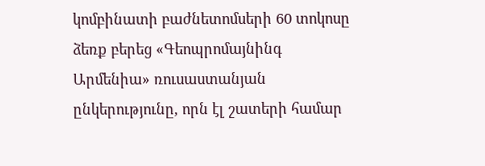կոմբինատի բաժնետոմսերի 60 տոկոսը ձեռք բերեց «Գեոպրոմայնինգ Արմենիա» ռուսաստանյան ընկերությունը, որն էլ շատերի համար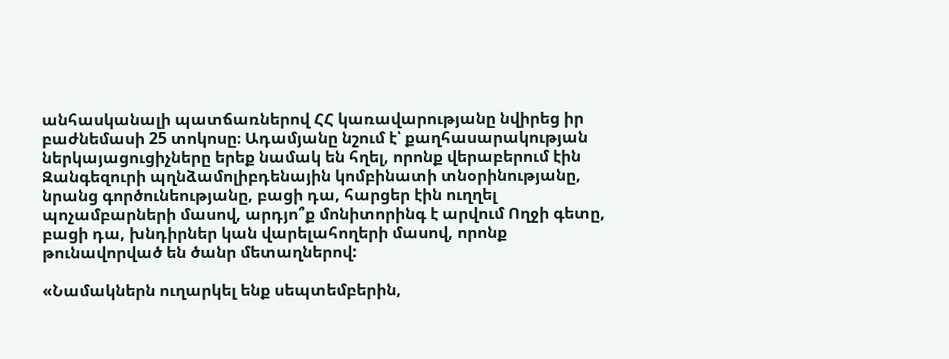անհասկանալի պատճառներով ՀՀ կառավարությանը նվիրեց իր բաժնեմասի 25 տոկոսը։ Ադամյանը նշում է՝ քաղհասարակության ներկայացուցիչները երեք նամակ են հղել, որոնք վերաբերում էին Զանգեզուրի պղնձամոլիբդենային կոմբինատի տնօրինությանը, նրանց գործունեությանը, բացի դա, հարցեր էին ուղղել պոչամբարների մասով, արդյո՞ք մոնիտորինգ է արվում Ողջի գետը, բացի դա, խնդիրներ կան վարելահողերի մասով, որոնք թունավորված են ծանր մետաղներով:

«Նամակներն ուղարկել ենք սեպտեմբերին,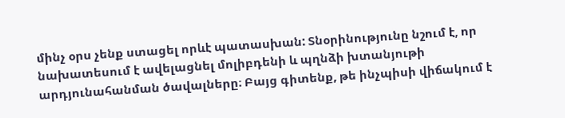մինչ օրս չենք ստացել որևէ պատասխան: Տնօրինությունը նշում է, որ նախատեսում է ավելացնել մոլիբդենի և պղնձի խտանյութի արդյունահանման ծավալները։ Բայց գիտենք, թե ինչպիսի վիճակում է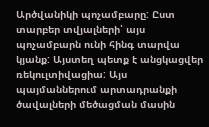Արծվանիկի պոչամբարը: Ըստ տարբեր տվյալների՝ այս պոչամբարն ունի հինգ տարվա կյանք: Այստեղ պետք է անցկացվեր ռեկուլտիվացիա: Այս պայմաններում արտադրանքի ծավալների մեծացման մասին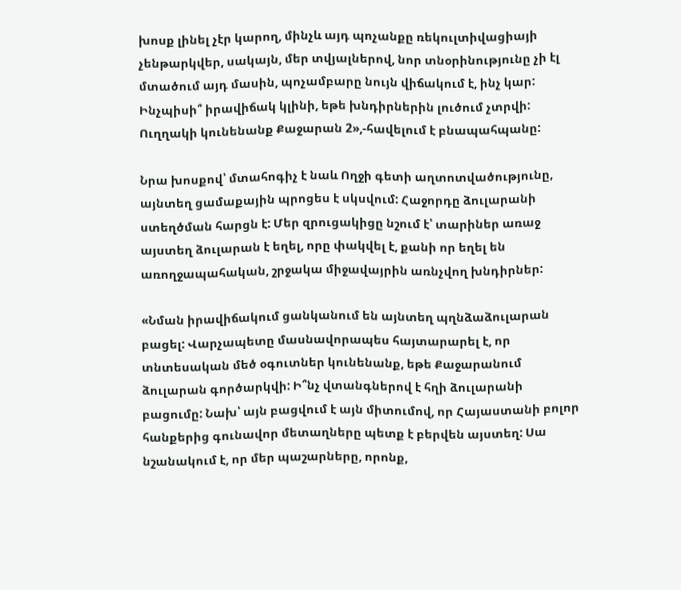խոսք լինել չէր կարող, մինչև այդ պոչանքը ռեկուլտիվացիայի չենթարկվեր, սակայն, մեր տվյալներով, նոր տնօրինությունը չի էլ մտածում այդ մասին, պոչամբարը նույն վիճակում է, ինչ կար: Ինչպիսի՞ իրավիճակ կլինի, եթե խնդիրներին լուծում չտրվի: Ուղղակի կունենանք Քաջարան 2»,-հավելում է բնապահպանը:

Նրա խոսքով՝ մտահոգիչ է նաև Ողջի գետի աղտոտվածությունը, այնտեղ ցամաքային պրոցես է սկսվում: Հաջորդը ձուլարանի ստեղծման հարցն է: Մեր զրուցակիցը նշում է՝ տարիներ առաջ այստեղ ձուլարան է եղել, որը փակվել է, քանի որ եղել են առողջապահական, շրջակա միջավայրին առնչվող խնդիրներ:

«Նման իրավիճակում ցանկանում են այնտեղ պղնձաձուլարան բացել: Վարչապետը մասնավորապես հայտարարել է, որ տնտեսական մեծ օգուտներ կունենանք, եթե Քաջարանում ձուլարան գործարկվի: Ի՞նչ վտանգներով է հղի ձուլարանի բացումը: Նախ՝ այն բացվում է այն միտումով, որ Հայաստանի բոլոր հանքերից գունավոր մետաղները պետք է բերվեն այստեղ: Սա նշանակում է, որ մեր պաշարները, որոնք,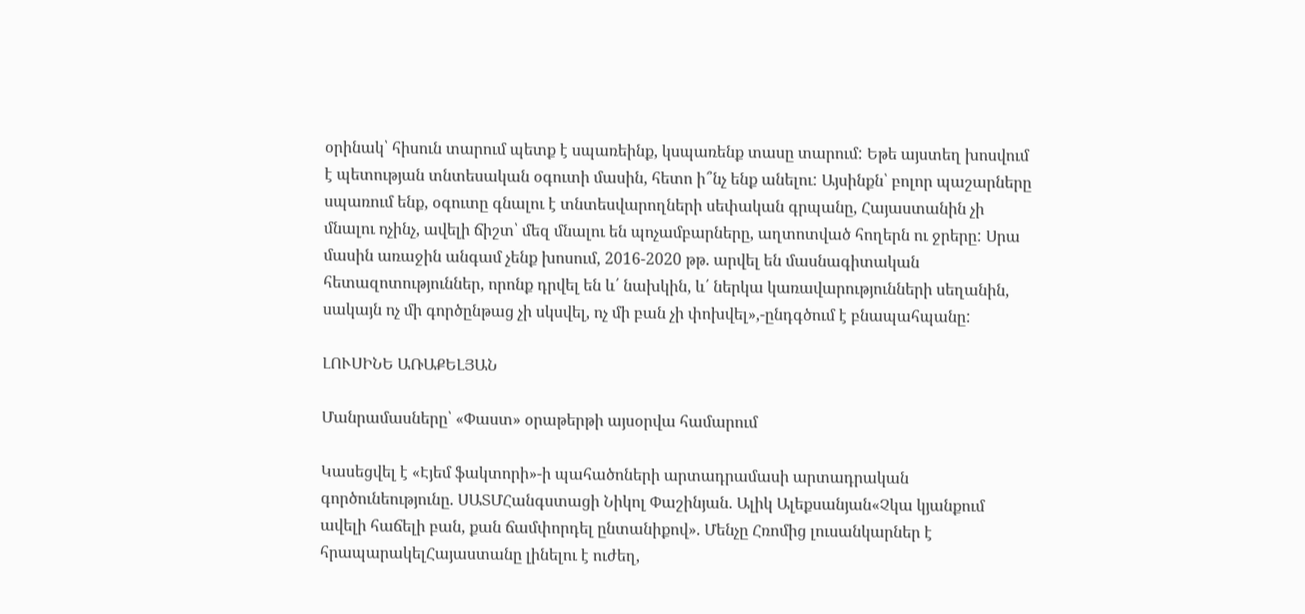օրինակ՝ հիսուն տարում պետք է սպառեինք, կսպառենք տասը տարում: Եթե այստեղ խոսվում է պետության տնտեսական օգուտի մասին, հետո ի՞նչ ենք անելու: Այսինքն՝ բոլոր պաշարները սպառում ենք, օգուտը գնալու է տնտեսվարողների սեփական գրպանը, Հայաստանին չի մնալու ոչինչ, ավելի ճիշտ՝ մեզ մնալու են պոչամբարները, աղտոտված հողերն ու ջրերը: Սրա մասին առաջին անգամ չենք խոսում, 2016-2020 թթ. արվել են մասնագիտական հետազոտություններ, որոնք դրվել են և՛ նախկին, և՛ ներկա կառավարությունների սեղանին, սակայն ոչ մի գործընթաց չի սկսվել, ոչ մի բան չի փոխվել»,-ընդգծում է բնապահպանը:

ԼՈՒՍԻՆԵ ԱՌԱՔԵԼՅԱՆ

Մանրամասները՝ «Փաստ» օրաթերթի այսօրվա համարում

Կասեցվել է «Էյեմ ֆակտորի»-ի պահածոների արտադրամասի արտադրական գործունեությունը. ՍԱՏՄՀանգստացի Նիկոլ Փաշինյան. Ալիկ Ալեքսանյան«Չկա կյանքում ավելի հաճելի բան, քան ճամփորդել ընտանիքով». Մենչը Հռոմից լուսանկարներ է հրապարակելՀայաստանը լինելու է ուժեղ,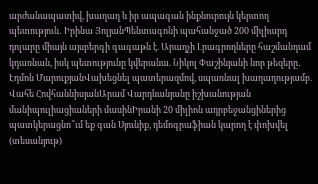արժանապատիվ, խաղաղ և իր ապագան ինքնուրույն կերտող պետություն․ Իրինա ՅոլյանՊենտագոնի պահանջած 200 միլիարդ դոլարը միայն այսբերգի գագաթն է. Արաղչի Լրագրողները հաշմանդամ կդառնան, իսկ պետությունը կվերանա. Նիկոլ Փաշինյանի նոր թեզերը․ Էդմոն ՄարուքյանՎախեցնել պատերազմով, սպառնալ խաղաղությամբ. Վահե ՀովհաննիսյանԱրամ Վարդևանյանը իշխանության մանիպուլիացիաների մասինԻրանի 20 միլիոն ադրբեջանցիներից պատկերացնո՞ւմ եք գան Սյունիք, դեմոգրաֆիան կարող է փոխվել (տեսանյութ)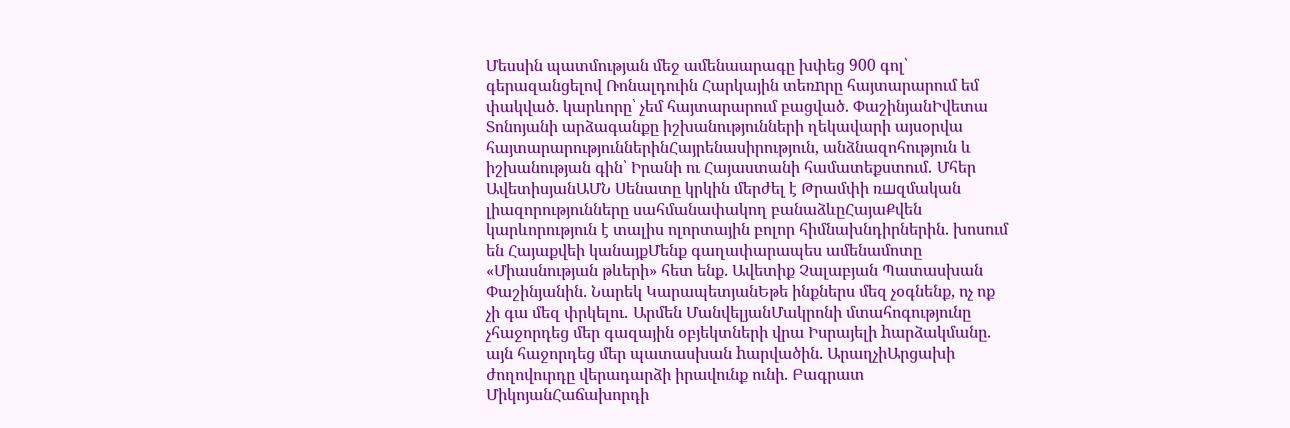Մեսսին պատմության մեջ ամենաարագը խփեց 900 գոլ՝ գերազանցելով Ռոնալդուին Հարկային տեռnրը հայտարարում եմ փակված. կարևորը՝ չեմ հայտարարում բացված. ՓաշինյանԻվետա Տոնոյանի արձագանքը իշխանությունների ղեկավարի այսօրվա հայտարարություններինՀայրենասիրություն, անձնազոհություն և իշխանության գին՝ Իրանի ու Հայաստանի համատեքստում․ Մհեր ԱվետիսյանԱՄՆ Սենատը կրկին մերժել է Թրամփի ռшզմական լիազորությունները սահմանափակող բանաձևըՀայաՔվեն կարևորություն է տալիս ոլորտային բոլոր հիմնախնդիրներին. խոսում են Հայաքվեի կանայքՄենք գաղափարապես ամենամոտը «Միասնության թևերի» հետ ենք. Ավետիք Չալաբյան Պատասխան Փաշինյանին. Նարեկ ԿարապետյանԵթե ինքներս մեզ չօգնենք, ոչ ոք չի գա մեզ փրկելու․ Արմեն ՄանվելյանՄակրոնի մտահոգությունը չհաջորդեց մեր գազային օբյեկտների վրա Իսրայելի hարձակմանը. այն հաջորդեց մեր պատասխան hարվածին. ԱրաղչիԱրցախի ժողովուրդը վերադարձի իրավունք ունի. Բագրատ ՄիկոյանՀաճախորդի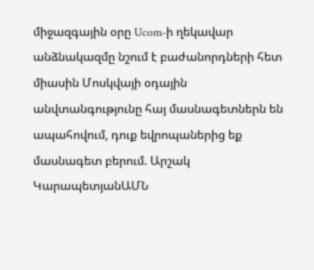միջազգային օրը Ucom-ի ղեկավար անձնակազմը նշում է բաժանորդների հետ միասին Մոսկվայի օդային անվտանգությունը հայ մասնագետներն են ապահովում, դուք եվրոպաներից եք մասնագետ բերում. Արշակ ԿարապետյանԱՄՆ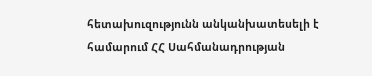հետախուզությունն անկանխատեսելի է համարում ՀՀ Սահմանադրության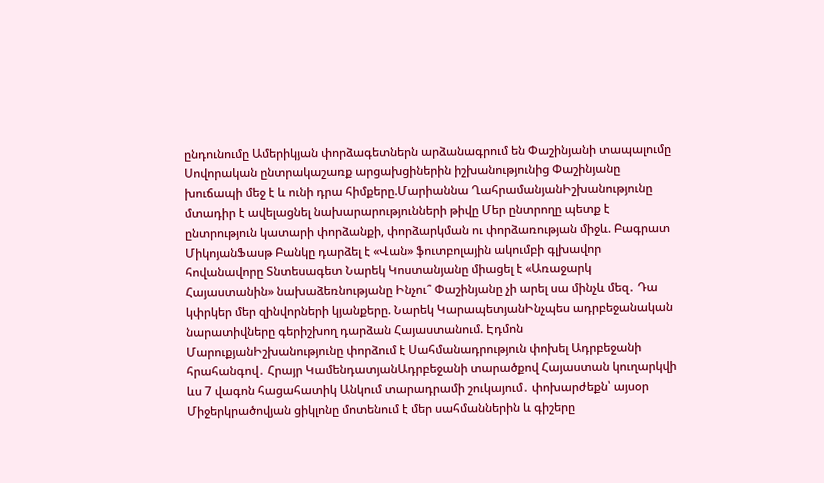ընդունումը Ամերիկյան փորձագետներն արձանագրում են Փաշինյանի տապալումը Սովորական ընտրակաշառք արցախցիներին իշխանությունից Փաշինյանը խուճապի մեջ է և ունի դրա հիմքերը.Մարիաննա ՂահրամանյանԻշխանությունը մտադիր է ավելացնել նախարարությունների թիվը Մեր ընտրողը պետք է ընտրություն կատարի փորձանքի, փորձարկման ու փորձառության միջև. Բագրատ ՄիկոյանՖասթ Բանկը դարձել է «Վան» ֆուտբոլային ակումբի գլխավոր հովանավորը Տնտեսագետ Նարեկ Կոստանյանը միացել է «Առաջարկ Հայաստանին» նախաձեռնությանը Ինչու՞ Փաշինյանը չի արել սա մինչև մեզ․ Դա կփրկեր մեր զինվորների կյանքերը. Նարեկ ԿարապետյանԻնչպես ադրբեջանական նարատիվները գերիշխող դարձան Հայաստանում. Էդմոն ՄարուքյանԻշխանությունը փորձում է Սահմանադրություն փոխել Ադրբեջանի հրահանգով․ Հրայր ԿամենդատյանԱդրբեջանի տարածքով Հայաստան կուղարկվի ևս 7 վագոն հացահատիկ Անկում տարադրամի շուկայում․ փոխարժեքն՝ այսօր Միջերկրածովյան ցիկլոնը մոտենում է մեր սահմաններին և գիշերը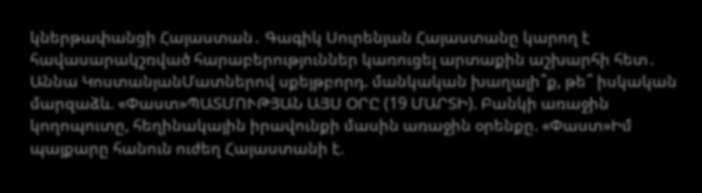կներթափանցի Հայաստան․ Գագիկ Սուրենյան Հայաստանը կարող է հավասարակշռված հարաբերություններ կառուցել արտաքին աշխարհի հետ․ Աննա ԿոստանյանՄատներով սքեյթբորդ. մանկական խաղալի՞ք, թե՞ իսկական մարզաձև. «Փաստ»ՊԱՏՄՈՒԹՅԱՆ ԱՅՍ ՕՐԸ (19 ՄԱՐՏԻ). Բանկի առաջին կողոպուտը, հեղինակային իրավունքի մասին առաջին օրենքը. «Փաստ»Իմ պայքարը հանուն ուժեղ Հայաստանի է.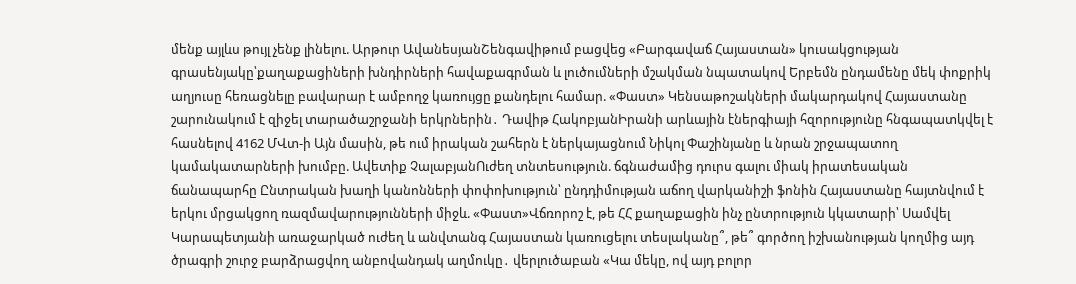մենք այլևս թույլ չենք լինելու. Արթուր ԱվանեսյանՇենգավիթում բացվեց «Բարգավաճ Հայաստան» կուսակցության գրասենյակը՝քաղաքացիների խնդիրների հավաքագրման և լուծումների մշակման նպատակով Երբեմն ընդամենը մեկ փոքրիկ աղյուսը հեռացնելը բավարար է ամբողջ կառույցը քանդելու համար. «Փաստ» Կենսաթոշակների մակարդակով Հայաստանը շարունակում է զիջել տարածաշրջանի երկրներին․ Դավիթ ՀակոբյանԻրանի արևային էներգիայի հզորությունը հնգապատկվել է հասնելով 4162 ՄՎտ-ի Այն մասին, թե ում իրական շահերն է ներկայացնում Նիկոլ Փաշինյանը և նրան շրջապատող կամակատարների խումբը. Ավետիք ՉալաբյանՈւժեղ տնտեսություն. ճգնաժամից դուրս գալու միակ իրատեսական ճանապարհը Ընտրական խաղի կանոնների փոփոխություն՝ ընդդիմության աճող վարկանիշի ֆոնին Հայաստանը հայտնվում է երկու մրցակցող ռազմավարությունների միջև. «Փաստ»Վճռորոշ է, թե ՀՀ քաղաքացին ինչ ընտրություն կկատարի՝ Սամվել Կարապետյանի առաջարկած ուժեղ և անվտանգ Հայաստան կառուցելու տեսլականը՞, թե՞ գործող իշխանության կողմից այդ ծրագրի շուրջ բարձրացվող անբովանդակ աղմուկը․ վերլուծաբան «Կա մեկը, ով այդ բոլոր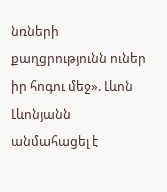նռների քաղցրությունն ուներ իր հոգու մեջ». Լևոն Լևոնյանն անմահացել է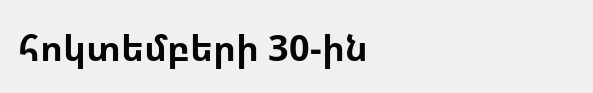հոկտեմբերի 30-ին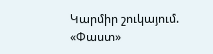Կարմիր շուկայում. «Փաստ»